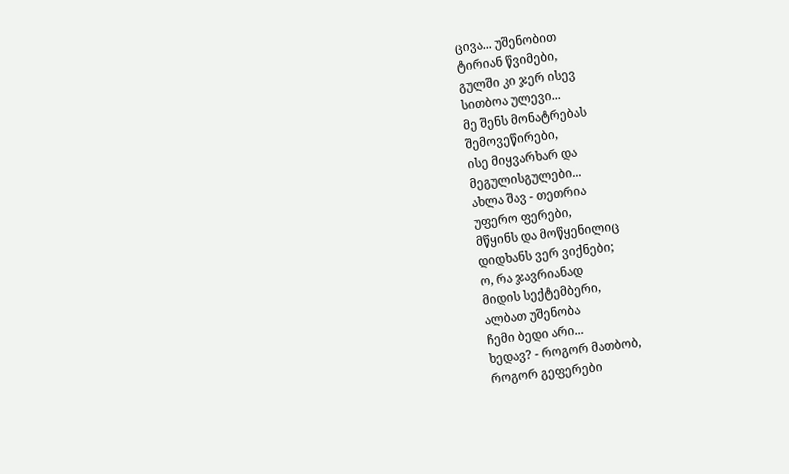ცივა... უშენობით
ტირიან წვიმები,
გულში კი ჯერ ისევ
სითბოა ულევი...
მე შენს მონატრებას
შემოვეწირები,
ისე მიყვარხარ და
მეგულისგულები...
ახლა შავ - თეთრია
უფერო ფერები,
მწყინს და მოწყენილიც
დიდხანს ვერ ვიქნები;
ო, რა ჯავრიანად
მიდის სექტემბერი,
ალბათ უშენობა
ჩემი ბედი არი...
ხედავ? - როგორ მათბობ,
როგორ გეფერები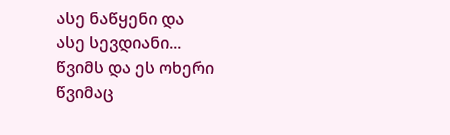ასე ნაწყენი და
ასე სევდიანი...
წვიმს და ეს ოხერი
წვიმაც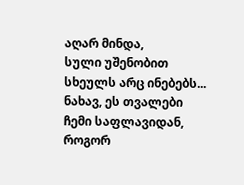აღარ მინდა,
სული უშენობით
სხეულს არც ინებებს...
ნახავ, ეს თვალები
ჩემი საფლავიდან,
როგორ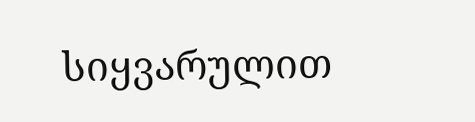სიყვარულით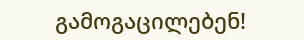გამოგაცილებენ!